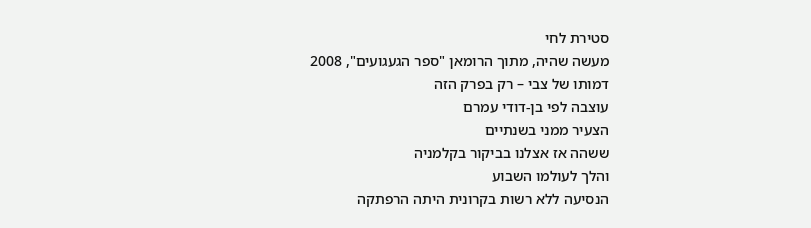סטירת לחי
מעשה שהיה, מתוך הרומאן "ספר הגעגועים", 2008
דמותו של צבי – רק בפרק הזה
עוצבה לפי בן-דודי עמרם
הצעיר ממני בשנתיים
ששהה אז אצלנו בביקור בקלמניה
והלך לעולמו השבוע
הנסיעה ללא רשות בקרונית היתה הרפתקה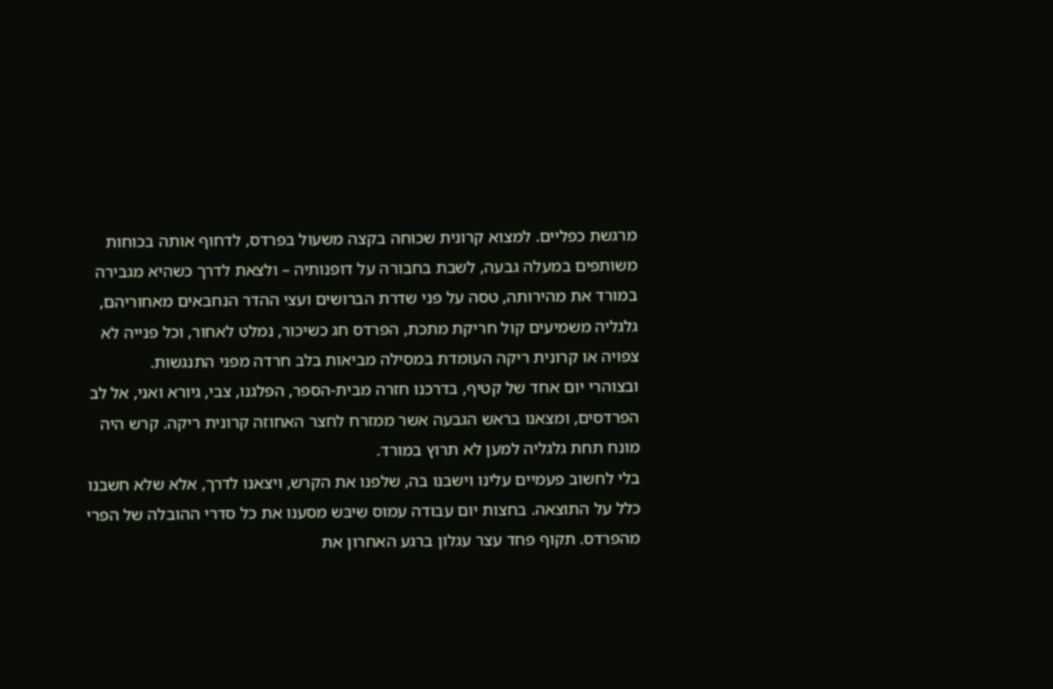מרגשת כפליים. למצוא קרונית שכוּחה בקצה משעול בפרדס, לדחוף אותה בכוחות משותפים במעלה גבעה, לשבת בחבורה על דופנותיה – ולצאת לדרך כשהיא מגבירה במורד את מהירותה, טסה על פני שדרת הברושים ועצי ההדר הנחבאים מאחוריהם, גלגליה משמיעים קול חריקת מתכת, הפרדס חג כשיכור, נמלט לאחור, וכל פנייה לא צפויה או קרונית ריקה העומדת במסילה מביאות בלב חרדה מפני התנגשות.
ובצוהרי יום אחד של קטיף, בדרכנו חזרה מבית-הספר, הפלגנו, צבי, גיורא ואני, אל לב הפרדסים, ומצאנו בראש הגבעה אשר ממזרח לחצר האחוזה קרונית ריקה. קרש היה מונח תחת גלגליה למען לא תרוץ במורד.
בלי לחשוב פעמיים עלינו וישבנו בה, שלפנו את הקרש, ויצאנו לדרך, אלא שלא חשבנו כלל על התוצאה. בחצות יום עבודה עמוס שִיבּש מסענו את כל סדרי ההובלה של הפרי מהפרדס. תקוף פחד עצר עגלון ברגע האחרון את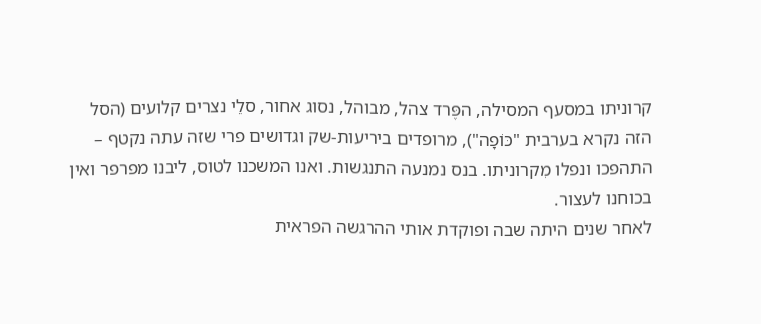קרוניתו במסעף המסילה, הפֶּרד צהל, מבוהל, נסוג אחור, סלֵי נצרים קלועים (הסל הזה נקרא בערבית "כּוֹפָה"), מרופדים ביריעות-שק וגדושים פרי שזה עתה נקטף – התהפכו ונפלו מִקרוניתו. בנס נמנעה התנגשות. ואנו המשכנו לטוס, ליבנו מפרפר ואין בכוחנו לעצור.
לאחר שנים היתה שבה ופוקדת אותי ההרגשה הפראית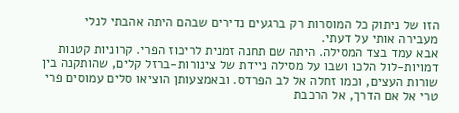הזו של ניתוק כל המוסרות רק ברגעים נדירים שבהם היתה אהבתי לנלי מעבירה אותי על דעתי.
אבא עמד בצד המסילה. היתה שם תחנה זמנית לריכוז הפרי. קרוניות קטנות דמויות-לול הלכו ושבו על מסילה ניידת של צינורות-ברזל קלים, שהותקנה בין שורות העצים, וכמו זחלה אל לב הפרדס. ובאמצעותן הוציאו סלים עמוסים פרי טרי אל אם הדרך, אל הרכבת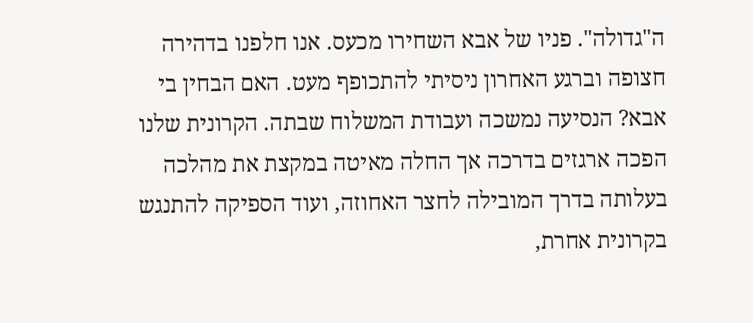ה"גדולה". פניו של אבא השחירו מכעס. אנו חלפנו בדהירה חצופה וברגע האחרון ניסיתי להתכופף מעט. האם הבחין בי אבא? הנסיעה נמשכה ועבודת המשלוח שבתה. הקרונית שלנו הפכה ארגזים בדרכה אך החלה מאיטה במקצת את מהלכה בעלותה בדרך המובילה לחצר האחוזה, ועוד הספיקה להתנגש בקרונית אחרת,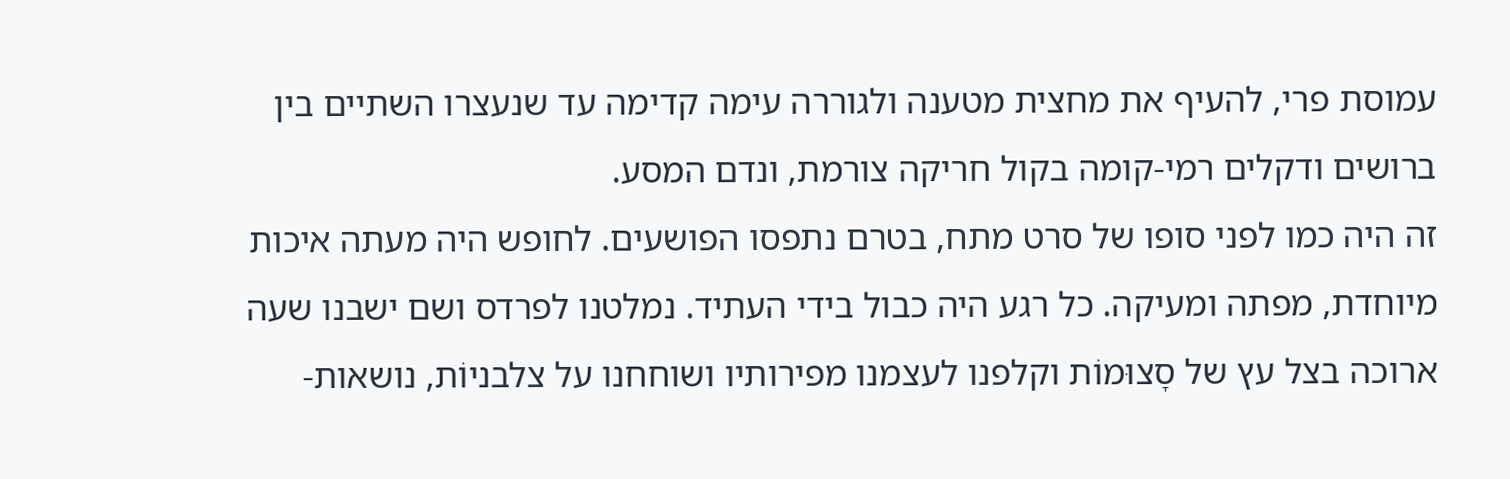עמוסת פרי, להעיף את מחצית מטענה ולגוררה עימה קדימה עד שנעצרו השתיים בין ברושים ודקלים רמי-קומה בקול חריקה צורמת, ונדם המסע.
זה היה כמו לפני סופו של סרט מתח, בטרם נתפסו הפושעים. לחופש היה מעתה איכות מיוחדת, מפתה ומעיקה. כל רגע היה כבול בידי העתיד. נמלטנו לפרדס ושם ישבנו שעה ארוכה בצל עץ של סָצוּמוֹת וקלפנו לעצמנו מפירותיו ושוחחנו על צלבניוֹת, נושאות-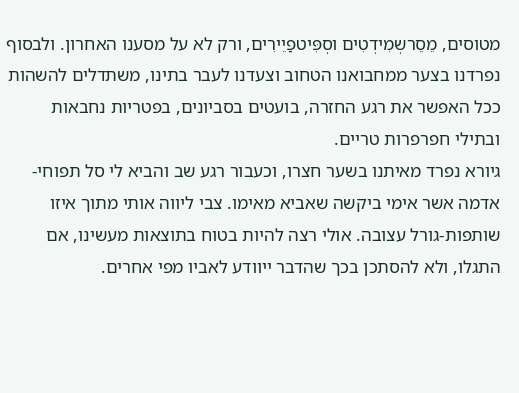מטוסים, מֵסֵרשְמִידְטִים וסְפִּיטפַיֵירִים, ורק לא על מסענו האחרון. ולבסוף נפרדנו בצער ממחבואנו הטחוב וצעדנו לעבר בתינו, משתדלים להשהות ככל האפשר את רגע החזרה, בועטים בסביונים, בפטריות נחבאות ובתילי חפרפרות טריים.
גיורא נפרד מאיתנו בשער חצרו, וכעבור רגע שב והביא לי סל תפוחי-אדמה אשר אימי ביקשה שאביא מאימו. צבי ליווה אותי מתוך איזו שותפות-גורל עצובה. אולי רצה להיות בטוח בתוצאות מעשינו, אם התגלו, ולא להסתכן בכך שהדבר ייוודע לאביו מפי אחרים.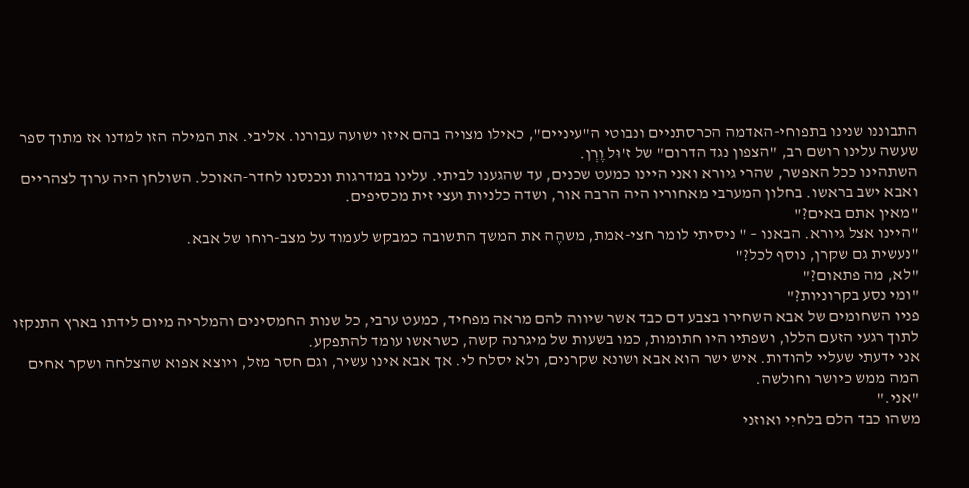התבוננו שנינו בתפוחי-האדמה הכרסתניים ונבוטי ה"עיניים", כאילו מצויה בהם איזו ישועה עבורנו. אליבי. את המילה הזו למדנו אז מתוך ספר שעשה עלינו רושם רב, "הצפון נגד הדרום" של ז'וּל וֶרְן.
השתהינו ככל האפשר, שהרי גיורא ואני היינו כמעט שכנים, עד שהגענו לביתי. עלינו במדרגות ונכנסנו לחדר-האוכל. השולחן היה ערוך לצהריים ואבא ישב בראשו. בחלון המערבי מאחוריו היה הרבה אור, ושדה כלניות ועצי זית מכסיפים.
"מאין אתם באים?"
"היינו אצל גיורא. הבאנו – " ניסיתי לומר חצי-אמת, משהֶה את המשך התשובה כמבקש לעמוד על מצב-רוחו של אבא.
"נעשית גם שקרן, נוסף לכל?"
"לא, מה פתאום?"
"ומי נסע בקרוניות?"
פניו השחומים של אבא השחירו בצבע דם כבד אשר שיווה להם מראה מפחיד, כמעט ערבי, כל שנות החמסינים והמלריה מיום לידתו בארץ התנקזו לתוך רגעי הזעם הללו, ושפתיו היו חתומות, כמו בשעות של מיגרנה קשה, כשראשו עומד להתפקע.
אני ידעתי שעליי להודות. איש ישר הוא אבא ושונא שקרנים, ולא יסלח לי. אך אבא אינו עשיר, וגם חסר מזל, ויוצא אפוא שהצלחה ושקר אחים המה ממש כיושר וחולשה.
"אני."
משהו כבד הלם בלחיִי ואוזני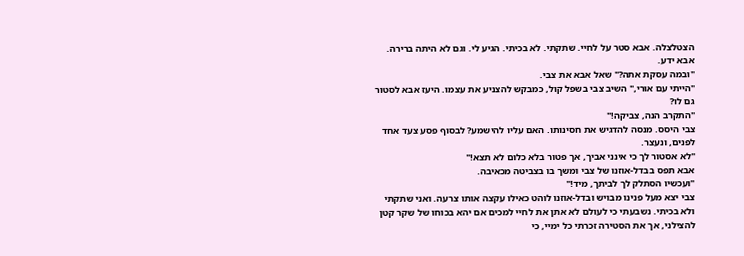הצטלצלה. אבא סטר על לחיי. שתקתי. לא בכיתי. הגיע לי. וגם לא היתה ברירה. אבא ידע.
"ובמה עסקת אתה?" שאל אבא את צבי.
"הייתי עם אוּרי," השיב צבי בשפל קול, כמבקש להצניע את עצמו. היעז אבא לסטור גם לו?
"התקרב הנה, צביקה!"
צבי היסס. מנסה להדגיש את חסינותו. האם עליו להישמע? לבסוף פסע צעד אחד לפנים, ונעצר.
"לא אסטור לך כי אינני אביך, אך פטור בלא כלום לא תצא!"
אבא תפס בבדל-אוזנו של צבי ומשך בו בצביטה מכאיבה.
"ועכשיו הסתלק לך לביתך, מיד!"
צבי יצא מעל פנינו מבויש ובדל-אוזנו לוהט כאילו עקצה אותו צרעה. ואני שתקתי ולא בכיתי. נשבעתי כי לעולם לא אתן את לחיי למכים אם יהא בכוחו של שקר קטן להצילני, אך את הסטירה זכרתי כל ימיי, כי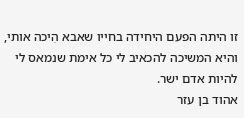זו היתה הפעם היחידה בחייו שאבא הִיכה אותי, והיא המשיכה להכאיב לי כל אימת שנמאס לי להיות אדם ישר.
אהוד בן עזר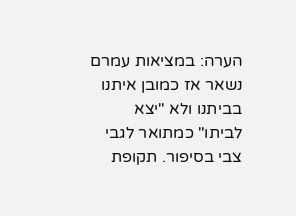הערה: במציאות עמרם נשאר אז כמובן איתנו בביתנו ולא "יצא לביתו" כמתואר לגבי צבי בסיפור. תקופת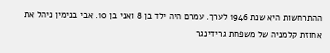ההתרחשות היא שנת 1946 לערך. עמרם היה ילד בן 8 ואני בן 10. אבי בנימין ניהל את אחוזת קלמניה של משפחת גרידינגר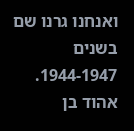ואנחנו גרנו שם בשנים 1944-1947.
אהוד בן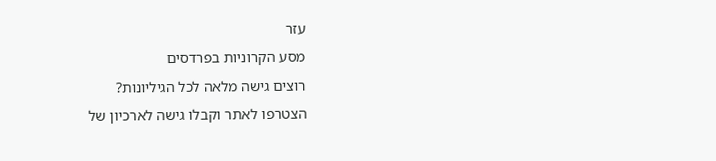עזר
מסע הקרוניות בפרדסים
רוצים גישה מלאה לכל הגיליונות?
הצטרפו לאתר וקבלו גישה לארכיון של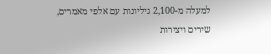למעלה מ-2,100 גיליונות עם אלפי מאמרים, שירים ויצירות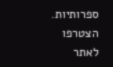ספרותיות.
הצטרפו לאתר